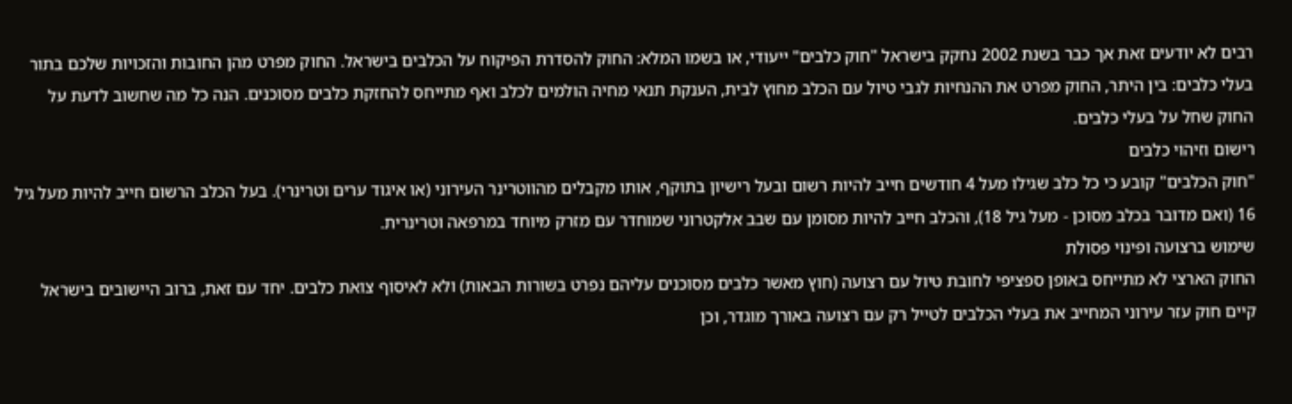רבים לא יודעים זאת אך כבר בשנת 2002 נחקק בישראל "חוק כלבים" ייעודי, או בשמו המלא: החוק להסדרת הפיקוח על הכלבים בישראל. החוק מפרט מהן החובות והזכויות שלכם בתור בעלי כלבים: בין היתר, החוק מפרט את ההנחיות לגבי טיול עם הכלב מחוץ לבית, הענקת תנאי מחיה הולמים לכלב ואף מתייחס להחזקת כלבים מסוכנים. הנה כל מה שחשוב לדעת על החוק שחל על בעלי כלבים.
רישום וזיהוי כלבים
"חוק הכלבים" קובע כי כל כלב שגילו מעל 4 חודשים חייב להיות רשום ובעל רישיון בתוקף, אותו מקבלים מהווטרינר העירוני (או איגוד ערים וטרינרי). בעל הכלב הרשום חייב להיות מעל גיל 16 (ואם מדובר בכלב מסוכן - מעל גיל 18), והכלב חייב להיות מסומן עם שבב אלקטרוני שמוחדר עם מזרק מיוחד במרפאה וטרינרית.
שימוש ברצועה ופינוי פסולת
החוק הארצי לא מתייחס באופן ספציפי לחובת טיול עם רצועה (חוץ מאשר כלבים מסוכנים עליהם נפרט בשורות הבאות) ולא לאיסוף צואת כלבים. יחד עם זאת, ברוב היישובים בישראל קיים חוק עזר עירוני המחייב את בעלי הכלבים לטייל רק עם רצועה באורך מוגדר, וכן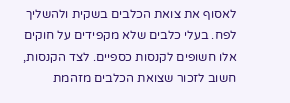לאסוף את צואת הכלבים בשקית ולהשליך לפח. בעלי כלבים שלא מקפידים על חוקים אלו חשופים לקנסות כספיים. לצד הקנסות, חשוב לזכור שצואת הכלבים מזהמת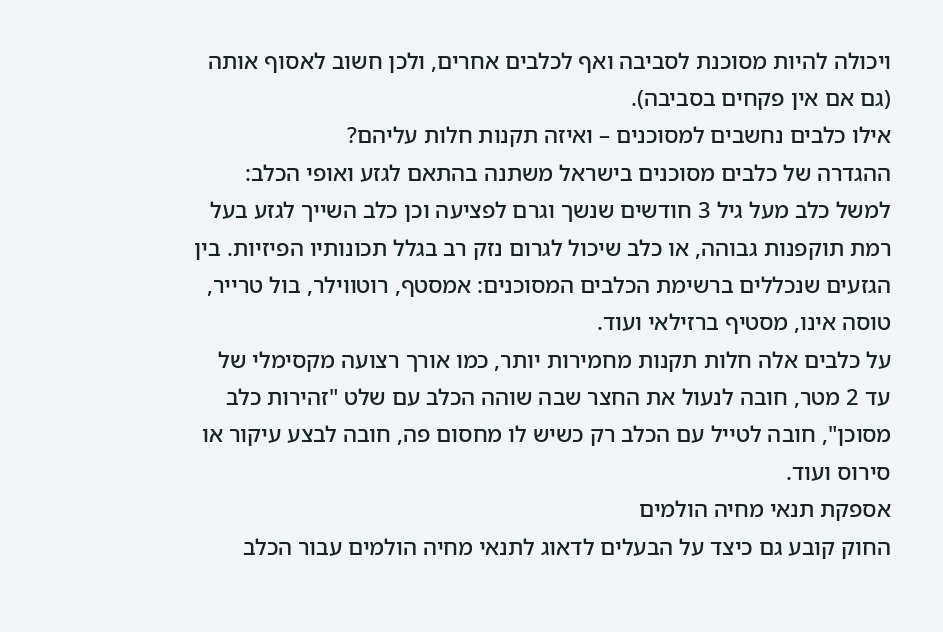ויכולה להיות מסוכנת לסביבה ואף לכלבים אחרים, ולכן חשוב לאסוף אותה (גם אם אין פקחים בסביבה).
אילו כלבים נחשבים למסוכנים – ואיזה תקנות חלות עליהם?
ההגדרה של כלבים מסוכנים בישראל משתנה בהתאם לגזע ואופי הכלב: למשל כלב מעל גיל 3 חודשים שנשך וגרם לפציעה וכן כלב השייך לגזע בעל רמת תוקפנות גבוהה, או כלב שיכול לגרום נזק רב בגלל תכונותיו הפיזיות. בין הגזעים שנכללים ברשימת הכלבים המסוכנים: אמסטף, רוטווילר, בול טרייר, טוסה אינו, מסטיף ברזילאי ועוד.
על כלבים אלה חלות תקנות מחמירות יותר, כמו אורך רצועה מקסימלי של עד 2 מטר, חובה לנעול את החצר שבה שוהה הכלב עם שלט "זהירות כלב מסוכן", חובה לטייל עם הכלב רק כשיש לו מחסום פה, חובה לבצע עיקור או סירוס ועוד.
אספקת תנאי מחיה הולמים
החוק קובע גם כיצד על הבעלים לדאוג לתנאי מחיה הולמים עבור הכלב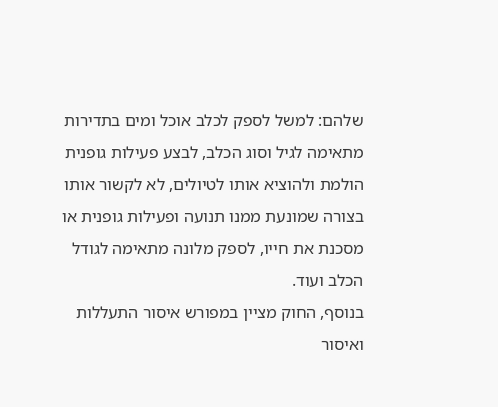שלהם: למשל לספק לכלב אוכל ומים בתדירות מתאימה לגיל וסוג הכלב, לבצע פעילות גופנית הולמת ולהוציא אותו לטיולים, לא לקשור אותו בצורה שמונעת ממנו תנועה ופעילות גופנית או מסכנת את חייו, לספק מלונה מתאימה לגודל הכלב ועוד.
בנוסף, החוק מציין במפורש איסור התעללות ואיסור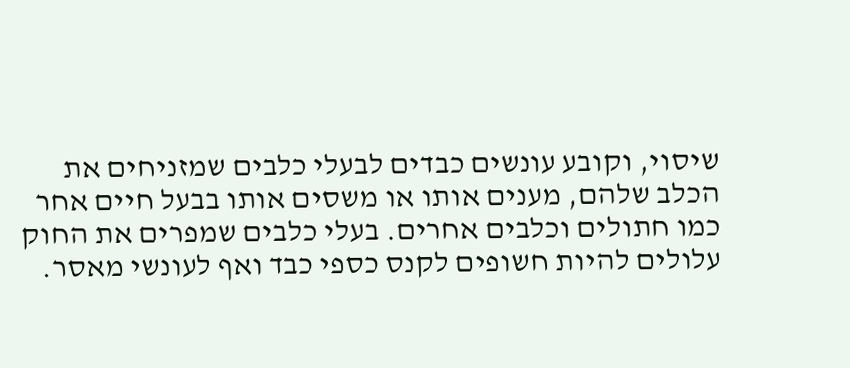שיסוי, וקובע עונשים כבדים לבעלי כלבים שמזניחים את הכלב שלהם, מענים אותו או משסים אותו בבעל חיים אחר כמו חתולים וכלבים אחרים. בעלי כלבים שמפרים את החוק עלולים להיות חשופים לקנס כספי כבד ואף לעונשי מאסר.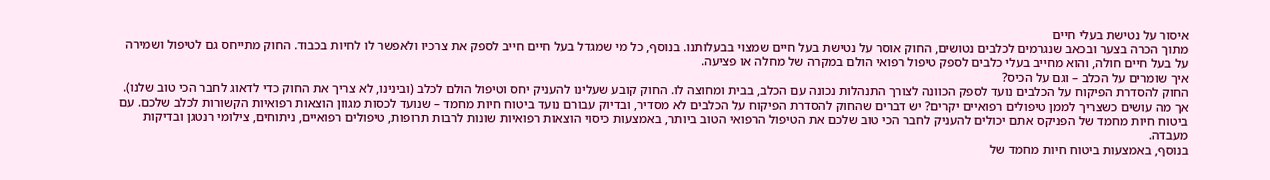איסור על נטישת בעלי חיים
מתוך הכרה בצער ובכאב שנגרמים לכלבים נטושים, החוק אוסר על נטישת בעל חיים שמצוי בבעלותנו. בנוסף, כל מי שמגדל בעל חיים חייב לספק את צרכיו ולאפשר לו לחיות בכבוד. החוק מתייחס גם לטיפול ושמירה על בעל חיים חולה, והוא מחייב בעלי כלבים לספק טיפול רפואי הולם במקרה של מחלה או פציעה.
איך שומרים על הכלב – וגם על הכיס?
החוק להסדרת הפיקוח על הכלבים נועד לספק הכוונה לצורך התנהלות נכונה עם הכלב, בבית ומחוצה לו. החוק קובע שעלינו להעניק יחס וטיפול הולם לכלב (ובינינו, לא צריך את החוק כדי לדאוג לחבר הכי טוב שלנו). אך מה עושים כשצריך לממן טיפולים רפואיים יקרים? יש דברים שהחוק להסדרת הפיקוח על הכלבים לא מסדיר, ובדיוק עבורם נועד ביטוח חיות מחמד – שנועד לכסות מגוון הוצאות רפואיות הקשורות לכלב שלכם. עם ביטוח חיות מחמד של הפניקס אתם יכולים להעניק לחבר הכי טוב שלכם את הטיפול הרפואי הטוב ביותר, באמצעות כיסוי הוצאות רפואיות שונות לרבות תרופות, טיפולים רפואיים, ניתוחים, צילומי רנטגן ובדיקות מעבדה.
בנוסף, באמצעות ביטוח חיות מחמד של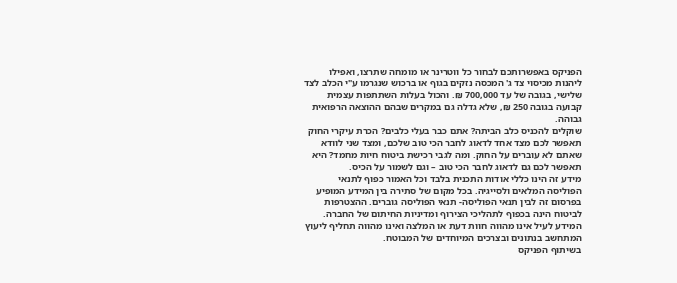הפניקס באפשרותכם לבחור כל ווטרינר או מומחה שתרצו, ואפילו ליהנות מכיסוי צד ג' המכסה נזקים בגוף או ברכוש שנגרמו ע"י הכלב לצד שלישי, בגובה של עד 700,000 ₪. והכול בעלות השתתפות עצמית קבועה בגובה 250 ₪, שלא גדלה גם במקרים שבהם ההוצאה הרפואית גבוהה.
שוקלים להכניס כלב הביתה? אתם כבר בעלי כלבים? הכרת עיקרי החוק תאפשר לכם מצד אחד לדאוג לחבר הכי טוב שלכם, ומצד שני לוודא שאתם לא עוברים על החוק. ומה לגבי רכישת ביטוח חיות מחמד? היא תאפשר לכם גם לדאוג לחבר הכי טוב – וגם לשמור על הכיס.
מידע זה הינו כללי אודות התכנית בלבד וכל האמור כפוף לתנאי הפוליסה המלאים ולסייגיה. בכל מקום של סתירה בין המידע המופיע בפרסום זה לבין תנאי הפוליסה- תנאי הפוליסה גוברים. ההצטרפות לביטוח הינה בכפוף לתהליכי הצירוף ומדיניות החיתום של החברה. המידע לעיל אינו מהווה חוות דעת או המלצה ואינו מהווה תחליף ליעוץ המתחשב בנתונים ובצרכים המיוחדים של המבוטח.
בשיתוף הפניקס